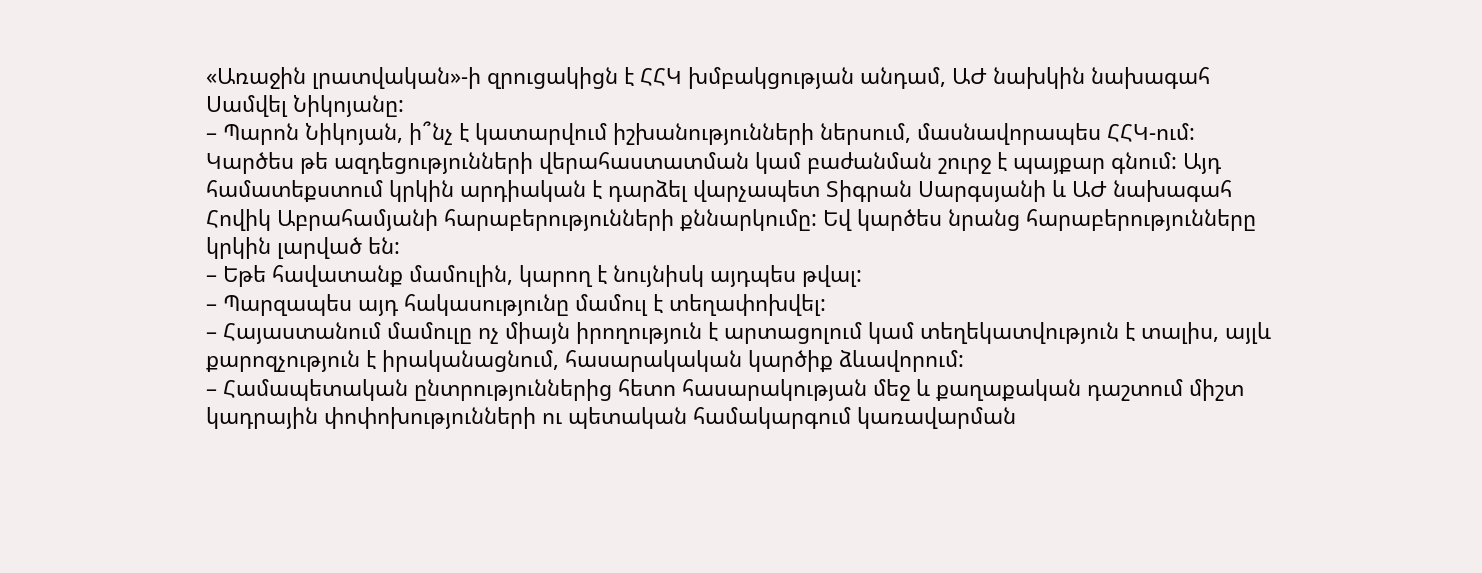«Առաջին լրատվական»-ի զրուցակիցն է ՀՀԿ խմբակցության անդամ, ԱԺ նախկին նախագահ Սամվել Նիկոյանը:
– Պարոն Նիկոյան, ի՞նչ է կատարվում իշխանությունների ներսում, մասնավորապես ՀՀԿ-ում: Կարծես թե ազդեցությունների վերահաստատման կամ բաժանման շուրջ է պայքար գնում: Այդ համատեքստում կրկին արդիական է դարձել վարչապետ Տիգրան Սարգսյանի և ԱԺ նախագահ Հովիկ Աբրահամյանի հարաբերությունների քննարկումը: Եվ կարծես նրանց հարաբերությունները կրկին լարված են:
– Եթե հավատանք մամուլին, կարող է նույնիսկ այդպես թվալ:
– Պարզապես այդ հակասությունը մամուլ է տեղափոխվել:
– Հայաստանում մամուլը ոչ միայն իրողություն է արտացոլում կամ տեղեկատվություն է տալիս, այլև քարոզչություն է իրականացնում, հասարակական կարծիք ձևավորում:
– Համապետական ընտրություններից հետո հասարակության մեջ և քաղաքական դաշտում միշտ կադրային փոփոխությունների ու պետական համակարգում կառավարման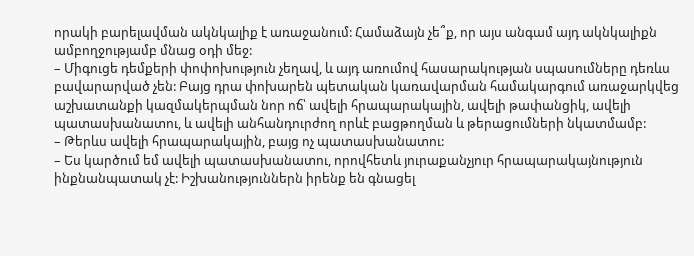որակի բարելավման ակնկալիք է առաջանում: Համաձայն չե՞ք, որ այս անգամ այդ ակնկալիքն ամբողջությամբ մնաց օդի մեջ:
– Միգուցե դեմքերի փոփոխություն չեղավ, և այդ առումով հասարակության սպասումները դեռևս բավարարված չեն: Բայց դրա փոխարեն պետական կառավարման համակարգում առաջարկվեց աշխատանքի կազմակերպման նոր ոճ՝ ավելի հրապարակային, ավելի թափանցիկ, ավելի պատասխանատու, և ավելի անհանդուրժող որևէ բացթողման և թերացումների նկատմամբ:
– Թերևս ավելի հրապարակային, բայց ոչ պատասխանատու:
– Ես կարծում եմ ավելի պատասխանատու, որովհետև յուրաքանչյուր հրապարակայնություն ինքնանպատակ չէ: Իշխանություններն իրենք են գնացել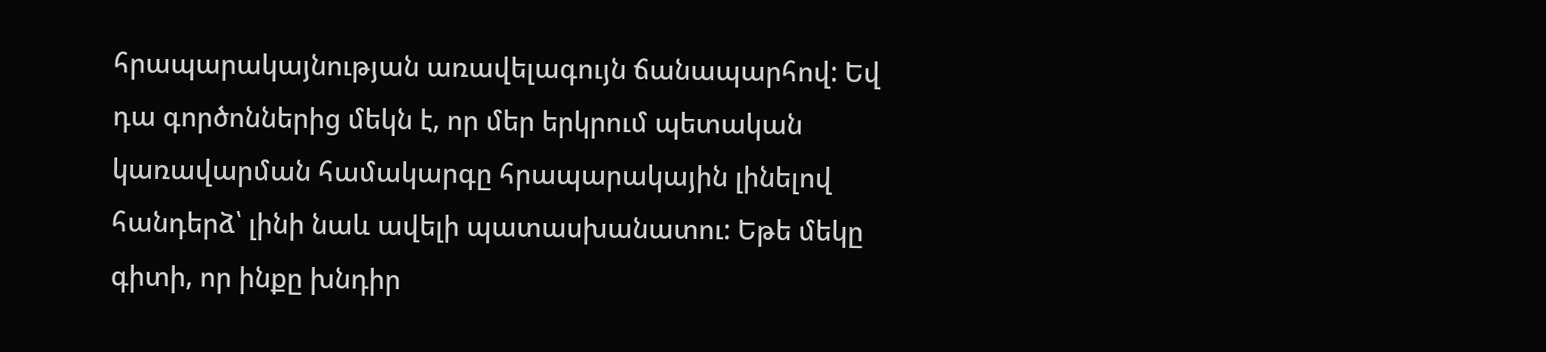հրապարակայնության առավելագույն ճանապարհով: Եվ դա գործոններից մեկն է, որ մեր երկրում պետական կառավարման համակարգը հրապարակային լինելով հանդերձ՝ լինի նաև ավելի պատասխանատու: Եթե մեկը գիտի, որ ինքը խնդիր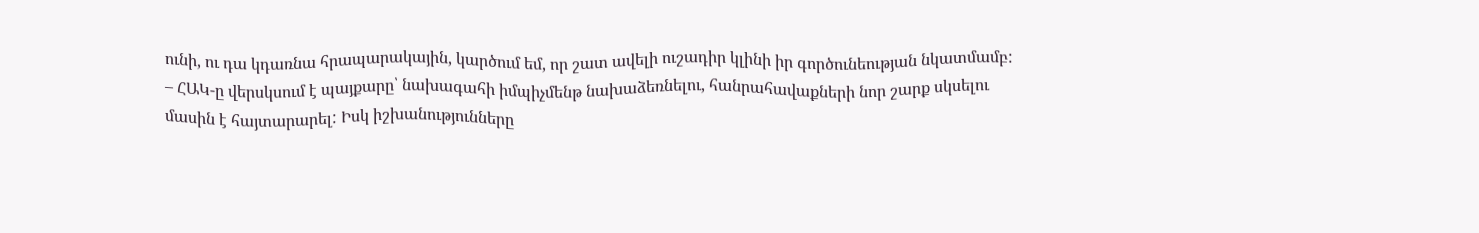ունի, ու դա կդառնա հրապարակային, կարծում եմ, որ շատ ավելի ուշադիր կլինի իր գործունեության նկատմամբ:
– ՀԱԿ-ը վերսկսում է պայքարը՝ նախագահի իմպիչմենթ նախաձեռնելու, հանրահավաքների նոր շարք սկսելու մասին է հայտարարել: Իսկ իշխանությունները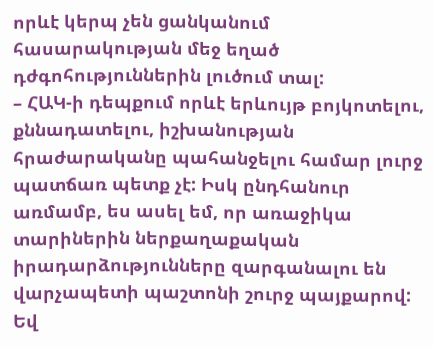որևէ կերպ չեն ցանկանում հասարակության մեջ եղած դժգոհություններին լուծում տալ:
– ՀԱԿ-ի դեպքում որևէ երևույթ բոյկոտելու, քննադատելու, իշխանության հրաժարականը պահանջելու համար լուրջ պատճառ պետք չէ: Իսկ ընդհանուր առմամբ, ես ասել եմ, որ առաջիկա տարիներին ներքաղաքական իրադարձությունները զարգանալու են վարչապետի պաշտոնի շուրջ պայքարով: Եվ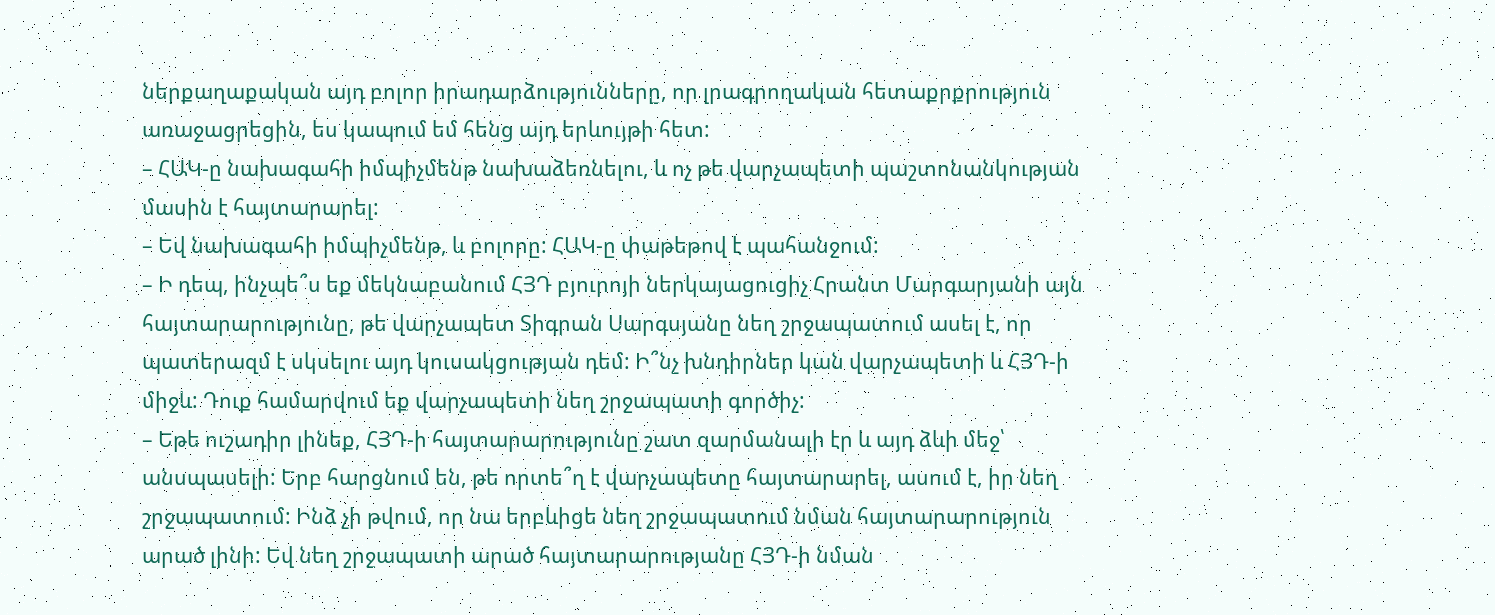ներքաղաքական այդ բոլոր իրադարձությունները, որ լրագրողական հետաքրքրություն առաջացրեցին, ես կապում եմ հենց այդ երևույթի հետ:
– ՀԱԿ-ը նախագահի իմպիչմենթ նախաձեռնելու, և ոչ թե վարչապետի պաշտոնանկության մասին է հայտարարել:
– Եվ նախագահի իմպիչմենթ, և բոլորը: ՀԱԿ-ը փաթեթով է պահանջում:
– Ի դեպ, ինչպե՞ս եք մեկնաբանում ՀՅԴ բյուրոյի ներկայացուցիչ Հրանտ Մարգարյանի այն հայտարարությունը, թե վարչապետ Տիգրան Սարգսյանը նեղ շրջապատում ասել է, որ պատերազմ է սկսելու այդ կուսակցության դեմ: Ի՞նչ խնդիրներ կան վարչապետի և ՀՅԴ-ի միջև: Դուք համարվում եք վարչապետի նեղ շրջապատի գործիչ:
– Եթե ուշադիր լինեք, ՀՅԴ-ի հայտարարությունը շատ զարմանալի էր և այդ ձևի մեջ՝ անսպասելի: Երբ հարցնում են, թե որտե՞ղ է վարչապետը հայտարարել, ասում է, իր նեղ շրջապատում: Ինձ չի թվում, որ նա երբևիցե նեղ շրջապատում նման հայտարարություն արած լինի: Եվ նեղ շրջապատի արած հայտարարությանը ՀՅԴ-ի նման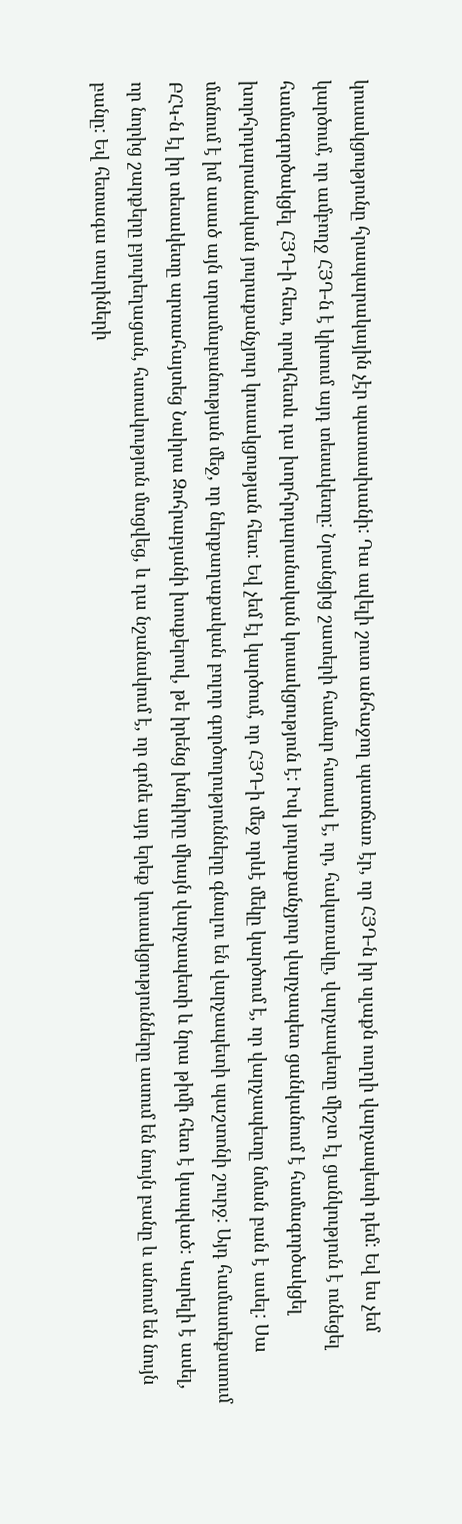կուսակցությունը հրապարակային չէր պատասխանի: Դա ավելի շուտ անհաջող պատճառ էր, որ ՀՅԴ-ն իր սլաքն ուղղի վարչապետի դեմ: Եվ ես չեմ կարծում, որ ամբողջ ՀՅԴ-ն է կիսում այդ տեսակետը: Նրանցից շատերի համար հստակ է, որ, հակառակը, վարչապետը միշտ էլ ցանկություն է ունեցել համագործակցել ՀՅԴ-ի հետ, որովհետև դա խորհրդարանական կուսակցություն է: Իսկ յուրաքանչյուր վարչապետ ցանկանում է համագործակցել խորհրդարանական յուրաքանչյուր կուսակցության հետ: Եվ չեմ էլ կարծում, որ ՀՅԴ-ի մեջ որևէ մեկը կարծում է, որ վարչապետը նման բան է ասել: Սա մտնում է իմ ասած այն տրամաբանության մեջ, որ ներքաղաքական բոլոր գործողությունները գնալու են վարչապետի պաշտոնի շուրջ: Այդ համատեքստում ԲՀԿ-ն էլ իր տեսակետը արտահայտեց Նաիրա Զոհրաբյանի խոսքերով, թե իրենց խնդիրը միայն վարչապետի և նրա թիմի հետ է կապված: Կարելի է ասել, որ նորից շարքերը բյուրեղացան, հստակություն մտցվեց, և դա նշանակում է, որ գոնե այդ երեք կուսակցությունները ասում են նույն բանը և անում են նույն բանը: Եվ հետագա տարիների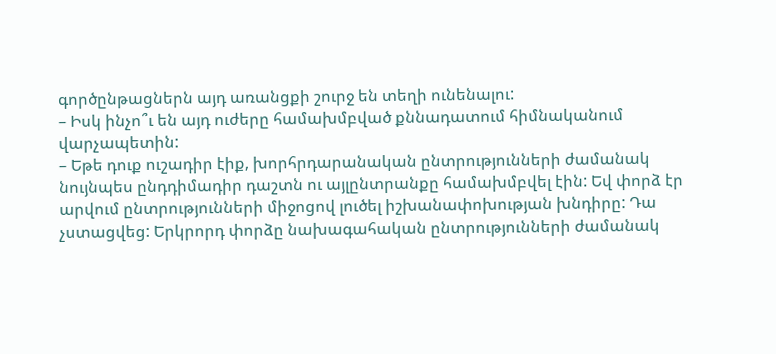գործընթացներն այդ առանցքի շուրջ են տեղի ունենալու:
– Իսկ ինչո՞ւ են այդ ուժերը համախմբված քննադատում հիմնականում վարչապետին:
– Եթե դուք ուշադիր էիք, խորհրդարանական ընտրությունների ժամանակ նույնպես ընդդիմադիր դաշտն ու այլընտրանքը համախմբվել էին: Եվ փորձ էր արվում ընտրությունների միջոցով լուծել իշխանափոխության խնդիրը: Դա չստացվեց: Երկրորդ փորձը նախագահական ընտրությունների ժամանակ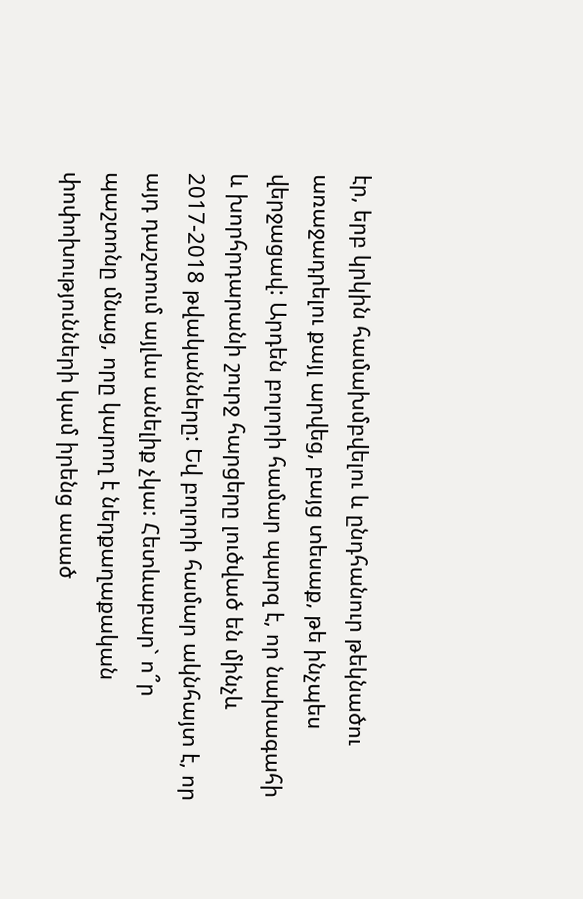էր, երբ կրկին համախմբվելու և ընդհանուր թեկնածու առաջադրելու քայլ արվեց, բայց տեսաք, թե ինչպես վերջացավ: Արդեն բոլորի համար պարզ է, որ նախագահի և խորհրդարանի շուրջ հարցերը լուծված են մինչև 2017-2018 թվականները: Եվ բոլորի համար ակնհայտ է, որ այդ դաշտում այլևս անելիք չկա: Հետևաբար` ո՞ր պաշտոնը մնաց, որը կարող է ներքաղաքական փոփոխությունների կամ իրենց ասած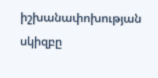իշխանափոխության սկիզբը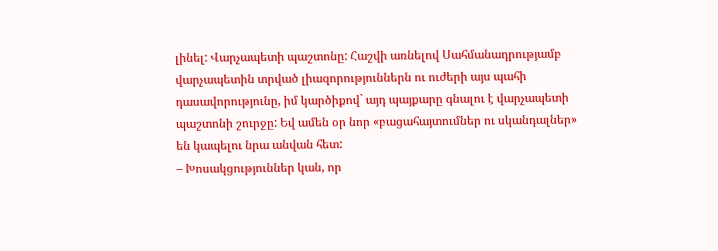լինել: Վարչապետի պաշտոնը: Հաշվի առնելով Սահմանադրությամբ վարչապետին տրված լիազորություններն ու ուժերի այս պահի դասավորությունը, իմ կարծիքով` այդ պայքարը գնալու է վարչապետի պաշտոնի շուրջը: Եվ ամեն օր նոր «բացահայտումներ ու սկանդալներ» են կապելու նրա անվան հետ:
– Խոսակցություններ կան, որ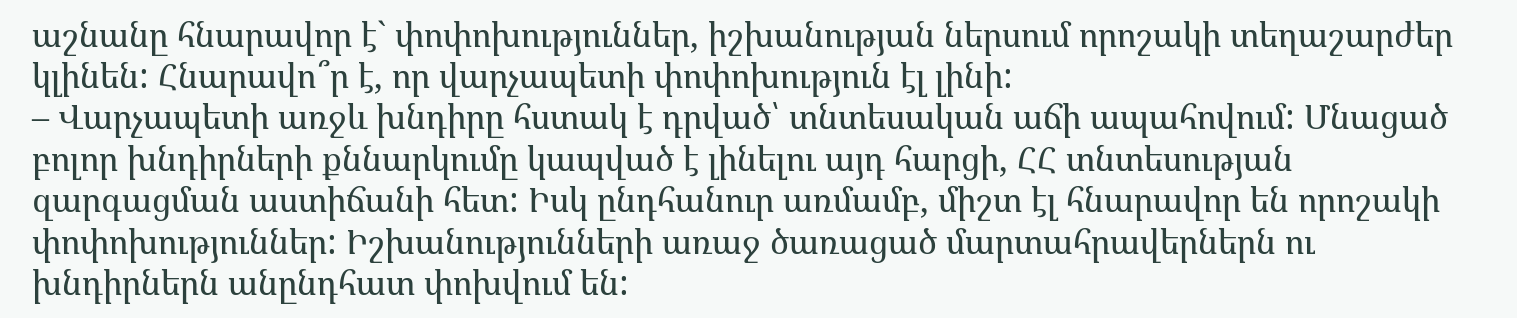աշնանը հնարավոր է` փոփոխություններ, իշխանության ներսում որոշակի տեղաշարժեր կլինեն: Հնարավո՞ր է, որ վարչապետի փոփոխություն էլ լինի:
– Վարչապետի առջև խնդիրը հստակ է դրված՝ տնտեսական աճի ապահովում: Մնացած բոլոր խնդիրների քննարկումը կապված է լինելու այդ հարցի, ՀՀ տնտեսության զարգացման աստիճանի հետ: Իսկ ընդհանուր առմամբ, միշտ էլ հնարավոր են որոշակի փոփոխություններ: Իշխանությունների առաջ ծառացած մարտահրավերներն ու խնդիրներն անընդհատ փոխվում են: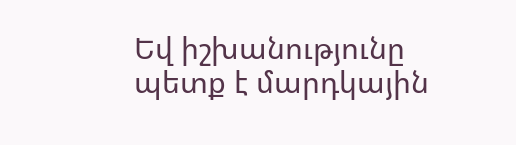Եվ իշխանությունը պետք է մարդկային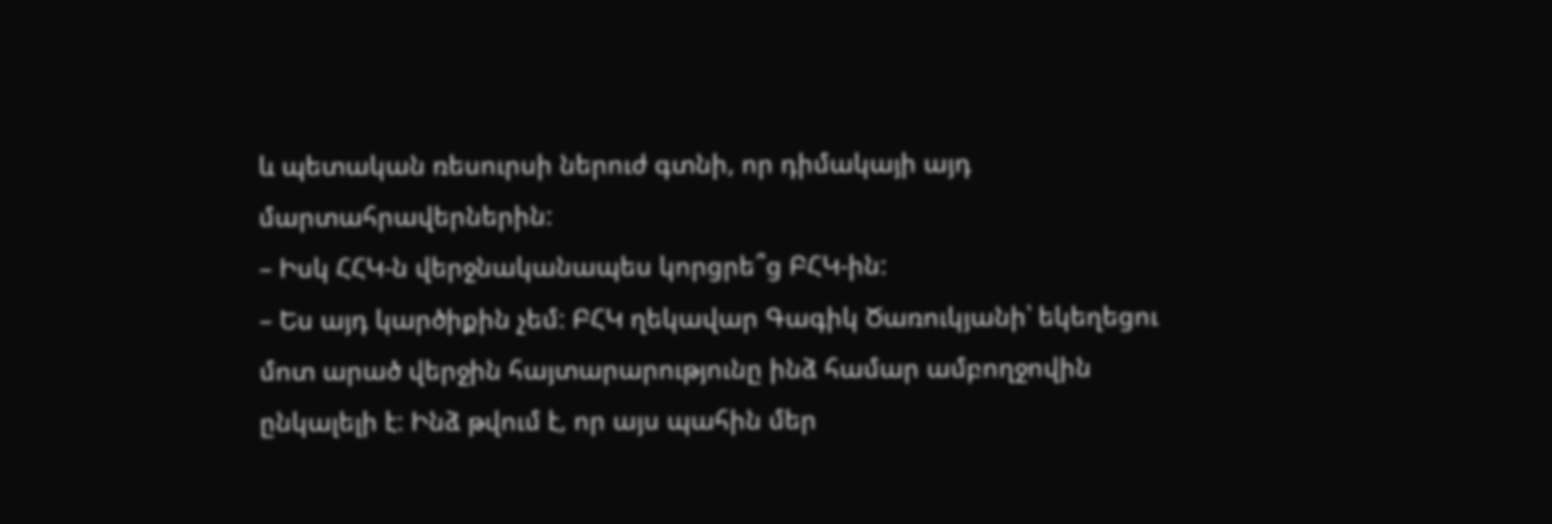և պետական ռեսուրսի ներուժ գտնի, որ դիմակայի այդ մարտահրավերներին:
– Իսկ ՀՀԿ-ն վերջնականապես կորցրե՞ց ԲՀԿ-ին:
– Ես այդ կարծիքին չեմ: ԲՀԿ ղեկավար Գագիկ Ծառուկյանի՝ եկեղեցու մոտ արած վերջին հայտարարությունը ինձ համար ամբողջովին ընկալելի է: Ինձ թվում է, որ այս պահին մեր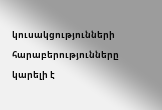կուսակցությունների հարաբերությունները կարելի է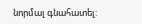նորմալ գնահատել: